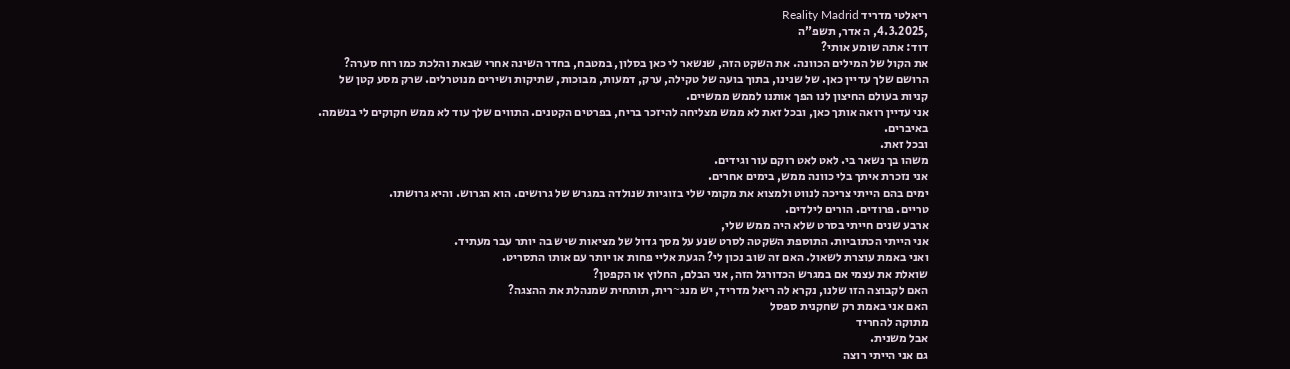ריאלטי מדריד Reality Madrid
,4.3.2025, ה אדר, תשפ”ה
דוד: אתה שומע אותי?
את הקול של המילים הכוונה. את השקט הזה, שנשאר לי כאן בסלון, במטבח, בחדר השינה אחרי שבאת והלכת כמו רוח סערה?
הרושם שלך עדיין כאן. של שנינו, בתוך בועה של טקילה, ערק, דמעות, מבוכות, שתיקות ושירים מנוטרלים. שרק מסע קטן של קניות בעולם החיצון לנו הפך אותנו לממש ממשיים.
אני עדיין רואה אותך כאן, ובכל זאת לא ממש מצליחה להיזכר בריח, בפרטים הקטנים. התווים שלך עוד לא ממש חקוקים לי בנשמה. באיברים.
ובכל זאת.
משהו בך נשאר בי. לאט לאט רוקם עור וגידים.
אני נזכרת איתך בלי כוונה ממש, בימים אחרים.
ימים בהם הייתי צריכה לנווט ולמצוא את מקומי שלי בזוגיות שנולדה במגרש של גרושים. הוא הגרוש. והיא גרושתו.
טריים. פרודים. הורים לילדים.
ארבע שנים חייתי בסרט שלא היה ממש שלי,
אני הייתי הכתוביות. התוספת השקטה לסרט שנע על מסך גדול של מציאות שיש בה יותר עבר מעתיד.
ואני באמת עוצרת לשאול. האם זה שוב נכון לי? הגעת אליי פחות או יותר עם אותו התסריט.
שואלת את עצמי אם במגרש הכדורגל הזה, אני הבלם, החלוץ או הקפטן?
האם לקבוצה הזו שלנו, נקרא לה ריאל מדריד, יש מנג~רית, תותחית שמנהלת את ההצגה?
האם אני באמת רק שחקנית ספסל
מתוקה להחריד
אבל משנית.
גם אני הייתי רוצה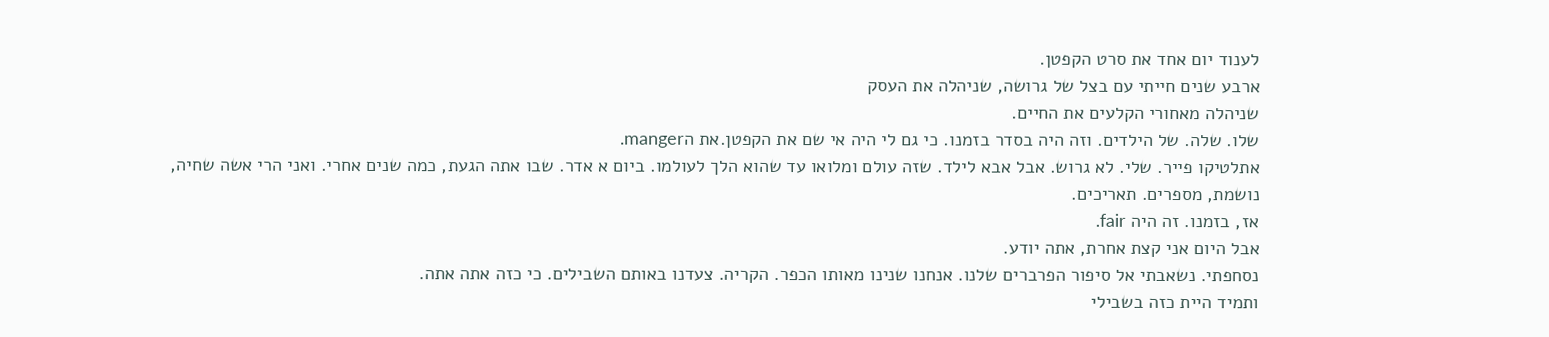לענוד יום אחד את סרט הקפטן.
ארבע שנים חייתי עם בצל של גרושה, שניהלה את העסק
שניהלה מאחורי הקלעים את החיים.
שלו. שלה. של הילדים. וזה היה בסדר בזמנו. כי גם לי היה אי שם את הקפטן.את הmanger.
אתלטיקו פייר. שלי. לא גרוש. אבל אבא לילד. שזה עולם ומלואו עד שהוא הלך לעולמו. ביום א אדר. שבו אתה הגעת, כמה שנים אחרי. ואני הרי אשה שחיה, נושמת, מספרים. תאריכים.
אז, בזמנו. זה היה fair.
אבל היום אני קצת אחרת, אתה יודע.
נסחפתי. נשאבתי אל סיפור הפרברים שלנו. אנחנו שנינו מאותו הכפר. הקריה. צעדנו באותם השבילים. כי כזה אתה אתה.
ותמיד היית כזה בשבילי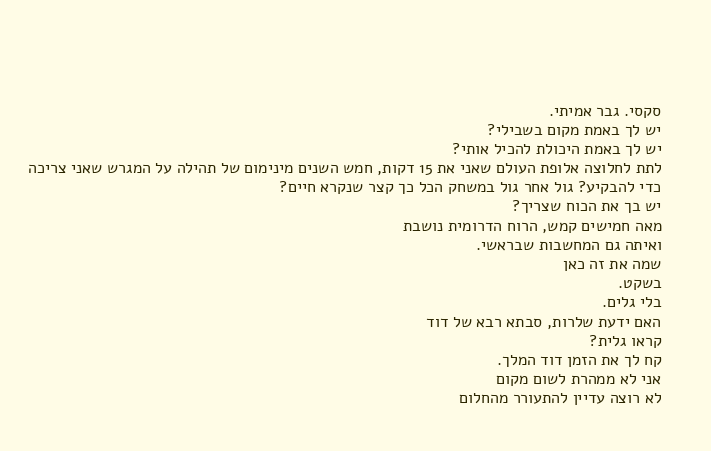סקסי. גבר אמיתי.
יש לך באמת מקום בשבילי?
יש לך באמת היכולת להכיל אותי?
לתת לחלוצה אלופת העולם שאני את 15 דקות, חמש השנים מינימום של תהילה על המגרש שאני צריכה כדי להבקיע? גול אחר גול במשחק הכל כך קצר שנקרא חיים?
יש בך את הכוח שצריך?
מאה חמישים קמש, הרוח הדרומית נושבת
ואיתה גם המחשבות שבראשי.
שמה את זה כאן
בשקט.
בלי גלים.
האם ידעת שלרות, סבתא רבא של דוד
קראו גלית?
קח לך את הזמן דוד המלך.
אני לא ממהרת לשום מקום
לא רוצה עדיין להתעורר מהחלום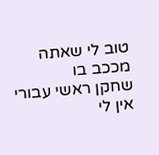טוב לי שאתה מככב בו
שחקן ראשי עבורי
אין לי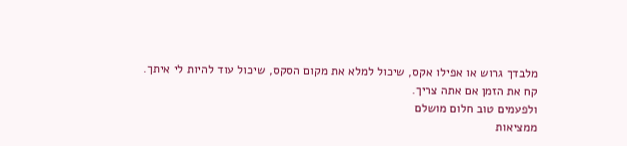מלבדך גרוש או אפילו אקס, שיכול למלא את מקום הסקס, שיכול עוד להיות לי איתך.
קח את הזמן אם אתה צריך.
ולפעמים טוב חלום מושלם
ממציאות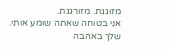מזוגגת. מזורגגת.
אני בטוחה שאתה שומע אותי.
שלך באהבה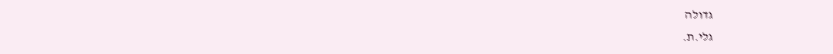גדולה
גלי.ת.